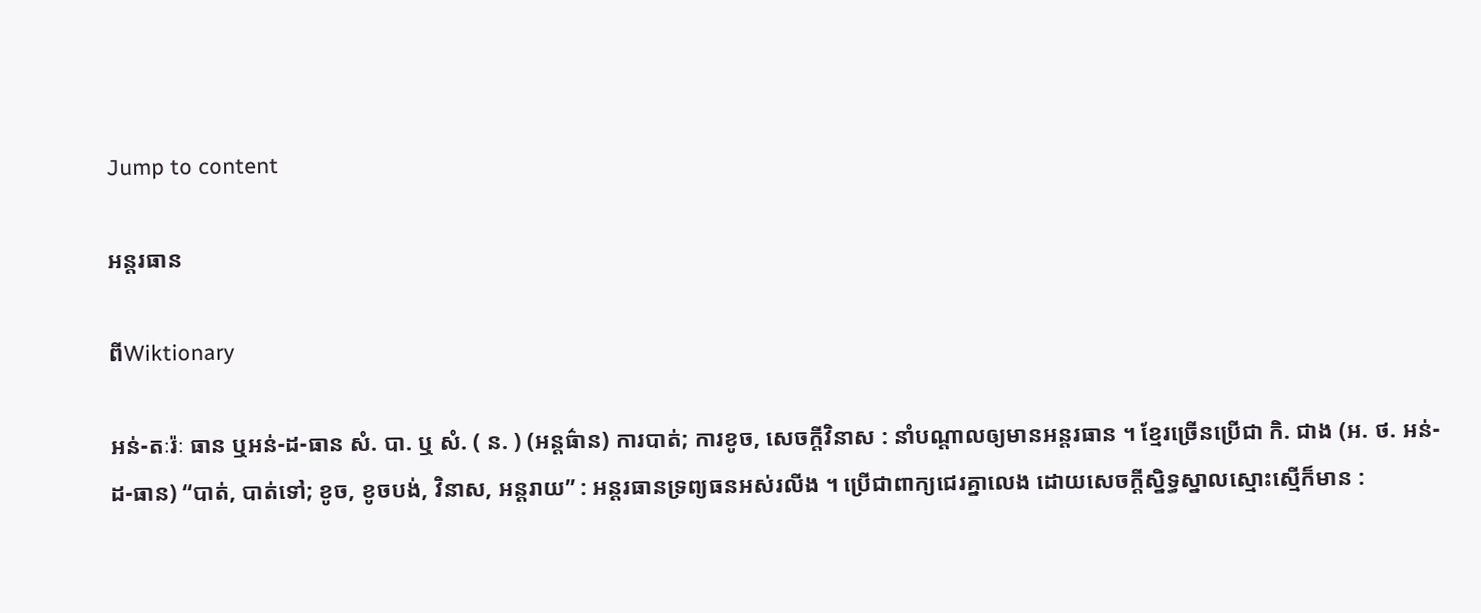Jump to content

អន្ដរធាន

ពីWiktionary

អន់-តៈរ៉ៈ ធាន ឬអន់-ដ-ធាន សំ. បា. ឬ សំ. ( ន. ) (អន្តធ៌ាន) ការបាត់; ការខូច, សេចក្ដីវិនាស : នាំបណ្តាលឲ្យមានអន្តរធាន ។ ខ្មែរច្រើនប្រើជា កិ. ជាង (អ. ថ. អន់-ដ-ធាន) “បាត់, បាត់ទៅ; ខូច, ខូចបង់, វិនាស, អន្តរាយ” : អន្តរធានទ្រព្យធនអស់រលីង ។ ប្រើជាពាក្យជេរគ្នាលេង ដោយសេចក្ដីស្និទ្ធស្នាលស្មោះស្មើក៏មាន :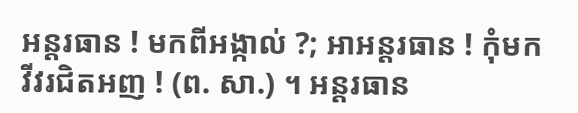អន្តរធាន ! មកពីអង្កាល់ ?; អាអន្តរធាន ! កុំមកវីវរជិតអញ ! (ព. សា.) ។ អន្តរធាន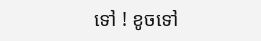ទៅ ! ខូចទៅ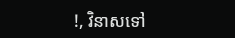!, វិនាសទៅ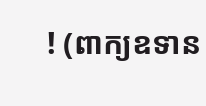! (ពាក្យឧទាន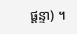ផ្តន្ទា) ។